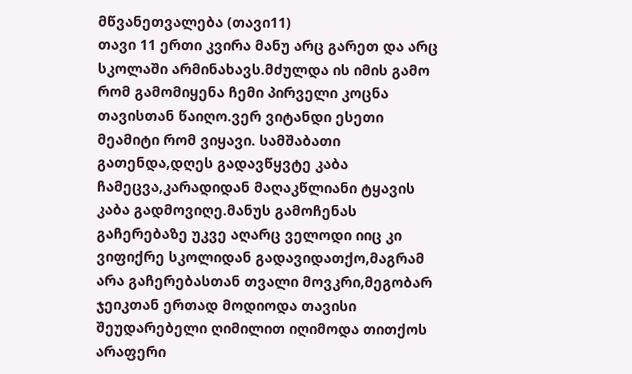მწვანეთვალება (თავი11)
თავი 11 ერთი კვირა მანუ არც გარეთ და არც სკოლაში არმინახავს.მძულდა ის იმის გამო რომ გამომიყენა ჩემი პირველი კოცნა თავისთან წაიღო.ვერ ვიტანდი ესეთი მეამიტი რომ ვიყავი. სამშაბათი გათენდა,დღეს გადავწყვტე კაბა ჩამეცვა,კარადიდან მაღაკწლიანი ტყავის კაბა გადმოვიღე.მანუს გამოჩენას გაჩერებაზე უკვე აღარც ველოდი იიც კი ვიფიქრე სკოლიდან გადავიდათქო,მაგრამ არა გაჩერებასთან თვალი მოვკრი,მეგობარ ჯეიკთან ერთად მოდიოდა თავისი შეუდარებელი ღიმილით იღიმოდა თითქოს არაფერი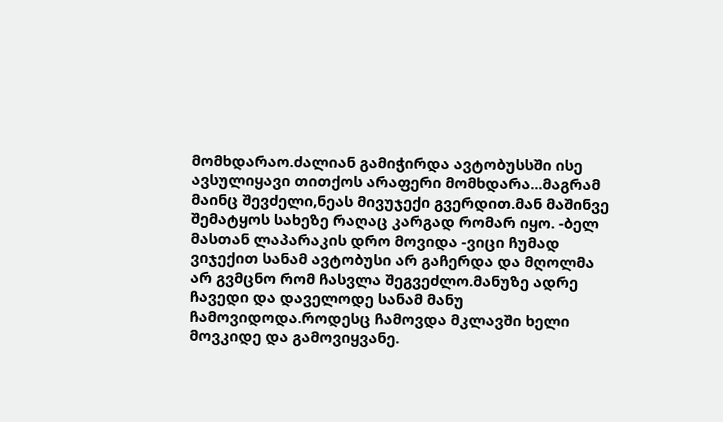მომხდარაო.ძალიან გამიჭირდა ავტობუსსში ისე ავსულიყავი თითქოს არაფერი მომხდარა...მაგრამ მაინც შევძელი,ნეას მივუჯექი გვერდით.მან მაშინვე შემატყოს სახეზე რაღაც კარგად რომარ იყო. -ბელ მასთან ლაპარაკის დრო მოვიდა -ვიცი ჩუმად ვიჯექით სანამ ავტობუსი არ გაჩერდა და მღოლმა არ გვმცნო რომ ჩასვლა შეგვეძლო.მანუზე ადრე ჩავედი და დაველოდე სანამ მანუ ჩამოვიდოდა.როდესც ჩამოვდა მკლავში ხელი მოვკიდე და გამოვიყვანე.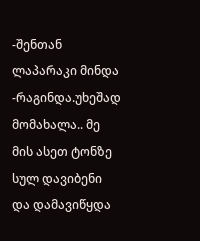-შენთან ლაპარაკი მინდა -რაგინდა.უხეშად მომახალა.. მე მის ასეთ ტონზე სულ დავიბენი და დამავიწყდა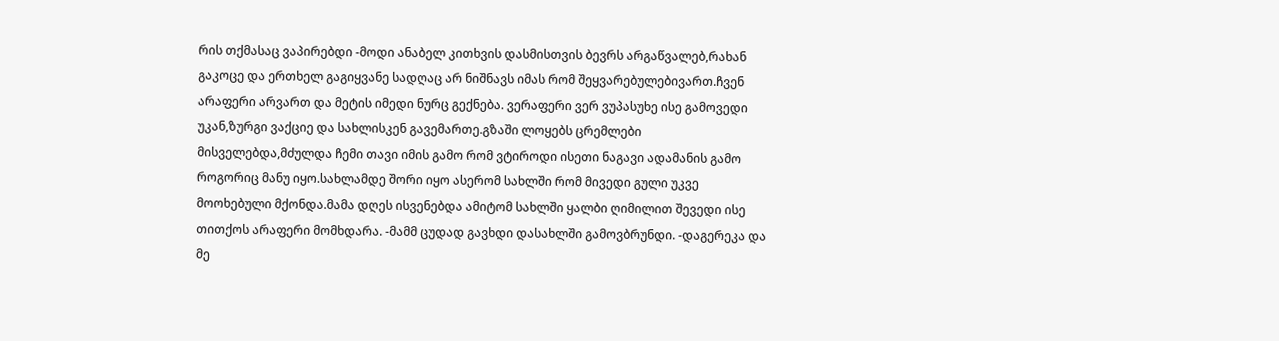რის თქმასაც ვაპირებდი -მოდი ანაბელ კითხვის დასმისთვის ბევრს არგაწვალებ,რახან გაკოცე და ერთხელ გაგიყვანე სადღაც არ ნიშნავს იმას რომ შეყვარებულებივართ.ჩვენ არაფერი არვართ და მეტის იმედი ნურც გექნება. ვერაფერი ვერ ვუპასუხე ისე გამოვედი უკან,ზურგი ვაქციე და სახლისკენ გავემართე.გზაში ლოყებს ცრემლები მისველებდა,მძულდა ჩემი თავი იმის გამო რომ ვტიროდი ისეთი ნაგავი ადამანის გამო როგორიც მანუ იყო.სახლამდე შორი იყო ასერომ სახლში რომ მივედი გული უკვე მოოხებული მქონდა.მამა დღეს ისვენებდა ამიტომ სახლში ყალბი ღიმილით შევედი ისე თითქოს არაფერი მომხდარა. -მამმ ცუდად გავხდი დასახლში გამოვბრუნდი. -დაგერეკა და მე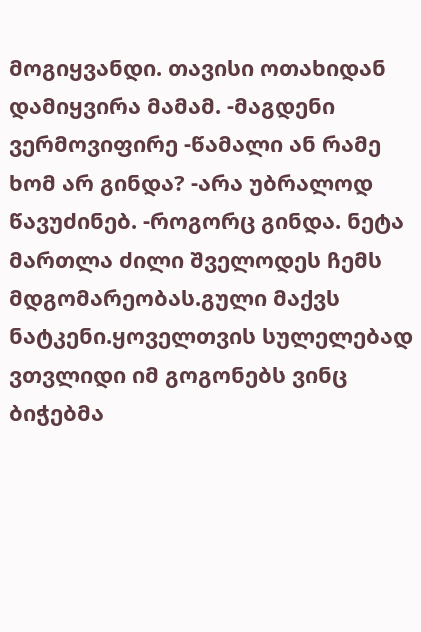მოგიყვანდი. თავისი ოთახიდან დამიყვირა მამამ. -მაგდენი ვერმოვიფირე -წამალი ან რამე ხომ არ გინდა? -არა უბრალოდ წავუძინებ. -როგორც გინდა. ნეტა მართლა ძილი შველოდეს ჩემს მდგომარეობას.გული მაქვს ნატკენი.ყოველთვის სულელებად ვთვლიდი იმ გოგონებს ვინც ბიჭებმა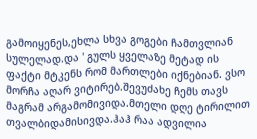გამოიყენეს,ეხლა სხვა გოგები ჩამთვლიან სულელად.და ' გულს ყველაზე მეტად ის ფაქტი მტკენს რომ მართლები იქნებიან. ვსო მორჩა აღარ ვიტირებ.შევუძახე ჩემს თავს მაგრამ არგამომივიდა.მთელი დღე ტირილით თვალბიდამისივდა.ჰაჰ რაა ადვილია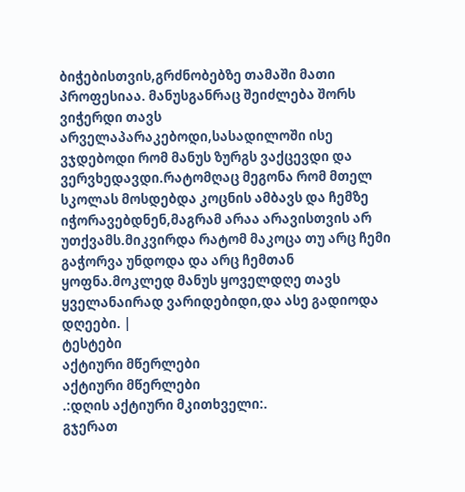ბიჭებისთვის,გრძნობებზე თამაში მათი პროფესიაა. მანუსგანრაც შეიძლება შორს ვიჭერდი თავს არველაპარაკებოდი,სასადილოში ისე ვჯდებოდი რომ მანუს ზურგს ვაქცევდი და ვერვხედავდი.რატომღაც მეგონა რომ მთელ სკოლას მოსდებდა კოცნის ამბავს და ჩემზე იჭორავებდნენ,მაგრამ არაა არავისთვის არ უთქვამს.მიკვირდა რატომ მაკოცა თუ არც ჩემი გაჭორვა უნდოდა და არც ჩემთან ყოფნა.მოკლედ მანუს ყოველდღე თავს ყველანაირად ვარიდებიდი,და ასე გადიოდა დღეები. |
ტესტები
აქტიური მწერლები
აქტიური მწერლები
.:დღის აქტიური მკითხველი:.
გჯერათ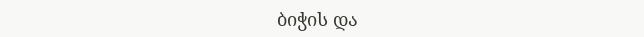ბიჭის და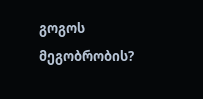გოგოს მეგობრობის?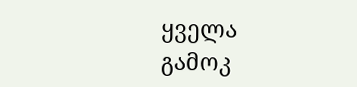ყველა გამოკ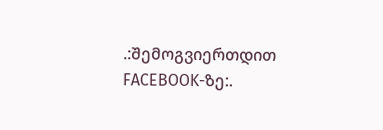.:შემოგვიერთდით FACEBOOK-ზე:.